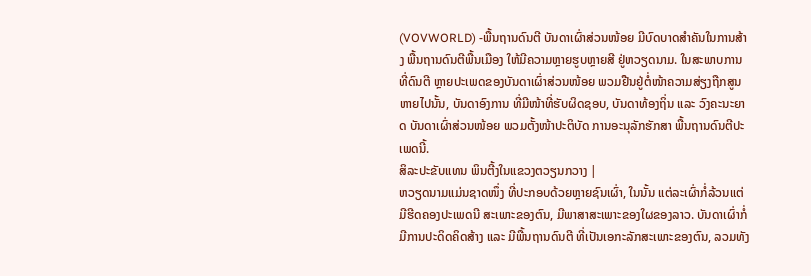(VOVWORLD) -ພື້ນຖານດົນຕີ ບັນດາເຜົ່າສ່ວນໜ້ອຍ ມີບົດບາດສຳຄັນໃນການສ້າງ ພື້ນຖານດົນຕີພື້ນເມືອງ ໃຫ້ມີຄວາມຫຼາຍຮູບຫຼາຍສີ ຢູ່ຫວຽດນາມ. ໃນສະພາບການທີ່ດົນຕີ ຫຼາຍປະເພດຂອງບັນດາເຜົ່າສ່ວນໜ້ອຍ ພວມຢືນຢູ່ຕໍ່ໜ້າຄວາມສ່ຽງຖືກສູນຫາຍໄປນັ້ນ, ບັນດາອົງການ ທີ່ມີໜ້າທີ່ຮັບຜິດຊອບ, ບັນດາທ້ອງຖິ່ນ ແລະ ວົງຄະນະຍາດ ບັນດາເຜົ່າສ່ວນໜ້ອຍ ພວມຕັ້ງໜ້າປະຕິບັດ ການອະນຸລັກຮັກສາ ພື້ນຖານດົນຕີປະເພດນີ້.
ສິລະປະຂັບແທນ ພິນຕີ້ງໃນແຂວງຕວຽນກວາງ |
ຫວຽດນາມແມ່ນຊາດໜຶ່ງ ທີ່ປະກອບດ້ວຍຫຼາຍຊົນເຜົ່າ, ໃນນັ້ນ ແຕ່ລະເຜົ່າກໍ່ລ້ວນແຕ່ມີຮີດຄອງປະເພດນີ ສະເພາະຂອງຕົນ, ມີພາສາສະເພາະຂອງໃຜຂອງລາວ. ບັນດາເຜົ່າກໍ່ມີການປະດິດຄິດສ້າງ ແລະ ມີພື້ນຖານດົນຕີ ທີ່ເປັນເອກະລັກສະເພາະຂອງຕົນ, ລວມທັງ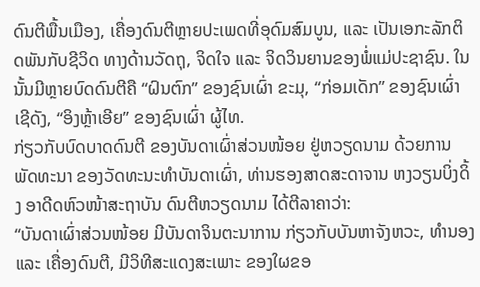ດົນຕີພື້ນເມືອງ, ເຄື່ອງດົນຕີຫຼາຍປະເພດທີ່ອຸດົມສົມບູນ, ແລະ ເປັນເອກະລັກຕິດພັນກັບຊີວິດ ທາງດ້ານວັດຖຸ, ຈິດໃຈ ແລະ ຈິດວິນຍານຂອງພໍ່ແມ່ປະຊາຊົນ. ໃນນັ້ນມີຫຼາຍບົດດົນຕີຄື “ຝົນຕົກ” ຂອງຊົນເຜົ່າ ຂະມຸ, “ກ່ອມເດັກ” ຂອງຊົນເຜົ່າ ເຊີດັງ, “ອິງຫຼ້າເອີຍ” ຂອງຊົນເຜົ່າ ຜູ້ໄທ.
ກ່ຽວກັບບົດບາດດົນຕີ ຂອງບັນດາເຜົ່າສ່ວນໜ້ອຍ ຢູ່ຫວຽດນາມ ດ້ວຍການພັດທະນາ ຂອງວັດທະນະທຳບັນດາເຜົ່າ, ທ່ານຮອງສາດສະດາຈານ ຫງວຽນບິ່ງດິ້ງ ອາດີດຫົວໜ້າສະຖາບັນ ດົນຕີຫວຽດນາມ ໄດ້ຕີລາຄາວ່າ:
“ບັນດາເຜົ່າສ່ວນໜ້ອຍ ມີບັນດາຈິນຕະນາການ ກ່ຽວກັບບັນຫາຈັງຫວະ, ທຳນອງ ແລະ ເຄື່ອງດົນຕີ, ມີວິທີສະແດງສະເພາະ ຂອງໃຜຂອ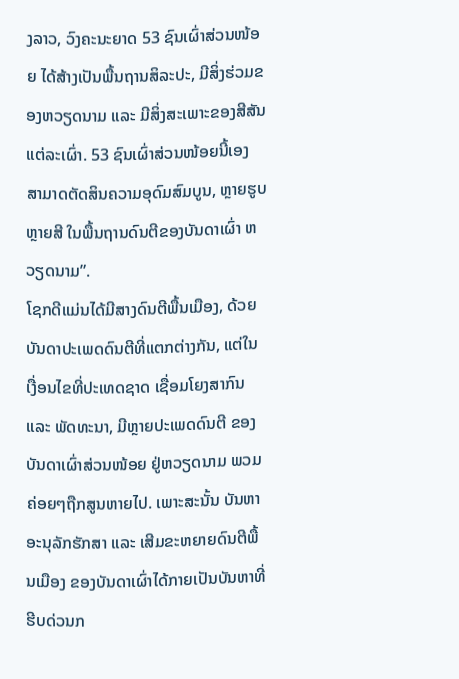ງລາວ, ວົງຄະນະຍາດ 53 ຊົນເຜົ່າສ່ວນໜ້ອຍ ໄດ້ສ້າງເປັນພື້ນຖານສິລະປະ, ມີສິ່ງຮ່ວມຂອງຫວຽດນາມ ແລະ ມີສິ່ງສະເພາະຂອງສີສັນແຕ່ລະເຜົ່າ. 53 ຊົນເຜົ່າສ່ວນໜ້ອຍນີ້ເອງ ສາມາດຕັດສິນຄວາມອຸດົມສົມບູນ, ຫຼາຍຮູບຫຼາຍສີ ໃນພື້ນຖານດົນຕີຂອງບັນດາເຜົ່າ ຫວຽດນາມ”.
ໂຊກດີແມ່ນໄດ້ມີສາງດົນຕີພື້ນເມືອງ, ດ້ວຍບັນດາປະເພດດົນຕີທີ່ແຕກຕ່າງກັນ, ແຕ່ໃນເງື່ອນໄຂທີ່ປະເທດຊາດ ເຊື່ອມໂຍງສາກົນ ແລະ ພັດທະນາ, ມີຫຼາຍປະເພດດົນຕີ ຂອງບັນດາເຜົ່າສ່ວນໜ້ອຍ ຢູ່ຫວຽດນາມ ພວມຄ່ອຍໆຖືກສູນຫາຍໄປ. ເພາະສະນັ້ນ ບັນຫາອະນຸລັກຮັກສາ ແລະ ເສີມຂະຫຍາຍດົນຕີພື້ນເມືອງ ຂອງບັນດາເຜົ່າໄດ້ກາຍເປັນບັນຫາທີ່ ຮີບດ່ວນກ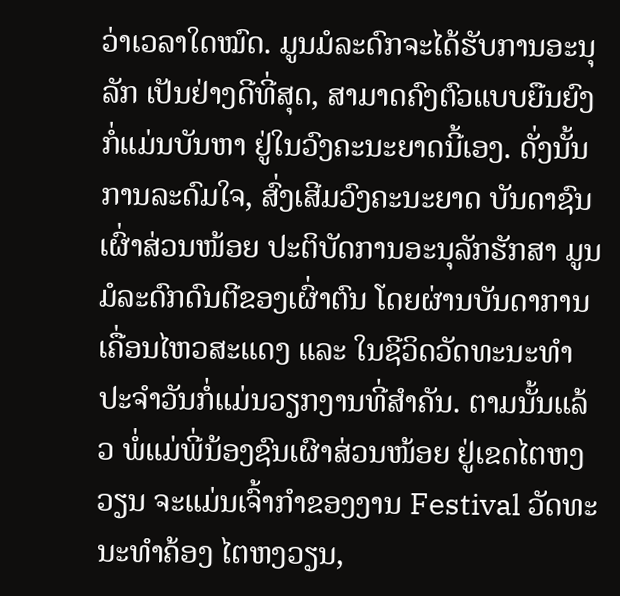ວ່າເວລາໃດໝົດ. ມູນມໍລະດົກຈະໄດ້ຮັບການອະນຸລັກ ເປັນຢ່າງດີທີ່ສຸດ, ສາມາດຄົງຕົວແບບຍືນຍົງ ກໍ່ແມ່ນບັນຫາ ຢູ່ໃນວົງຄະນະຍາດນີ້ເອງ. ດັ່ງນັ້ນ ການລະດົມໃຈ, ສົ່ງເສີມວົງຄະນະຍາດ ບັນດາຊົນເຜົ່າສ່ວນໜ້ອຍ ປະຕິບັດການອະນຸລັກຮັກສາ ມູນມໍລະດົກດົນຕີຂອງເຜົ່າຕົນ ໂດຍຜ່ານບັນດາການເຄື່ອນໄຫວສະແດງ ແລະ ໃນຊີວິດວັດທະນະທຳ ປະຈຳວັນກໍ່ແມ່ນວຽກງານທີ່ສຳຄັນ. ຕາມນັ້ນແລ້ວ ພໍ່ແມ່ພີ່ນ້ອງຊົນເຜົາສ່ວນໜ້ອຍ ຢູ່ເຂດໄຕຫງວຽນ ຈະແມ່ນເຈົ້າກຳຂອງງານ Festival ວັດທະນະທຳຄ້ອງ ໄຕຫງວຽນ,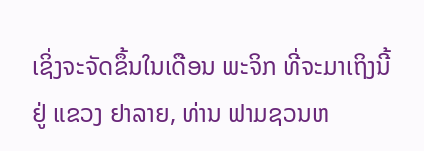ເຊິ່ງຈະຈັດຂຶ້ນໃນເດືອນ ພະຈິກ ທີ່ຈະມາເຖິງນີ້ຢູ່ ແຂວງ ຢາລາຍ, ທ່ານ ຟາມຊວນຫ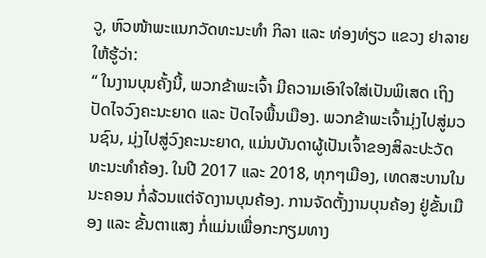ວູ, ຫົວໜ້າພະແນກວັດທະນະທຳ ກິລາ ແລະ ທ່ອງທ່ຽວ ແຂວງ ຢາລາຍ ໃຫ້ຮູ້ວ່າ:
“ ໃນງານບຸນຄັ້ງນີ້, ພວກຂ້າພະເຈົ້າ ມີຄວາມເອົາໃຈໃສ່ເປັນພິເສດ ເຖິງປັດໄຈວົງຄະນະຍາດ ແລະ ປັດໄຈພື້ນເມືອງ. ພວກຂ້າພະເຈົ້າມຸ່ງໄປສູ່ມວນຊົນ, ມຸ່ງໄປສູ່ວົງຄະນະຍາດ, ແມ່ນບັນດາຜູ້ເປັນເຈົ້າຂອງສິລະປະວັດທະນະທຳຄ້ອງ. ໃນປີ 2017 ແລະ 2018, ທຸກໆເມືອງ, ເທດສະບານໃນນະຄອນ ກໍ່ລ້ວນແຕ່ຈັດງານບຸນຄ້ອງ. ການຈັດຕັ້ງງານບຸນຄ້ອງ ຢູ່ຂັ້ນເມືອງ ແລະ ຂັ້ນຕາແສງ ກໍ່ແມ່ນເພື່ອກະກຽມທາງ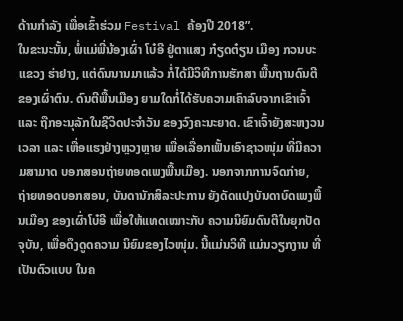ດ້ານກຳລັງ ເພື່ອເຂົ້າຮ່ວມ Festival ຄ້ອງປີ 2018”.
ໃນຂະນະນັ້ນ, ພໍ່ແມ່ພີ່ນ້ອງເຜົ່າ ໂບ໋ອີ ຢູ່ຕາແສງ ກ໋ຽດຕ໋ຽນ ເມືອງ ກວນບະ ແຂວງ ຮ່າຢາງ, ແຕ່ດົນນານມາແລ້ວ ກໍ່ໄດ້ມີວິທີການຮັກສາ ພື້ນຖານດົນຕີຂອງເຜົ່າຕົນ. ດົນຕີພື້ນເມືອງ ຍາມໃດກໍ່ໄດ້ຮັບຄວາມເຄົາລົບຈາກເຂົາເຈົ້າ ແລະ ຖືກອະນຸລັກໃນຊີວິດປະຈຳວັນ ຂອງວົງຄະນະຍາດ. ເຂົາເຈົ້າຍັງສະຫງວນເວລາ ແລະ ເຫື່ອແຮງຢ່າງຫຼວງຫຼາຍ ເພື່ອເລື່ອກເຟັ້ນເອົາຊາວໜຸ່ມ ທີ່ມີຄວາມສາມາດ ບອກສອນຖ່າຍທອດເພງພື້ນເມືອງ. ນອກຈາກການຈົດກ່າຍ, ຖ່າຍທອດບອກສອນ, ບັນດານັກສິລະປະການ ຍັງດັດແປງບັນດາບົດເພງພື້ນເມືອງ ຂອງເຜົ່າໂບ໋ອີ ເພື່ອໃຫ້ແທດເໝາະກັບ ຄວາມນິຍົມດົນຕີໃນຍຸກປັດຈຸບັນ, ເພື່ອດຶງດູດຄວາມ ນິຍົມຂອງໄວໜຸ່ມ. ນີ້ແມ່ນວິທີ ແມ່ນວຽກງານ ທີ່ເປັນຕົວແບບ ໃນຄ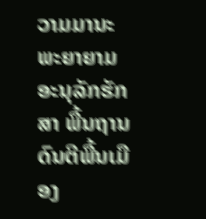ວາມມານະພະຍາຍາມ ອະນຸລັກຮັກສາ ພື້ນຖານດົນຕີພື້ນເມືອງ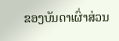ຂອງບັນດາເຜົ່າສ່ວນ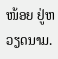ໜ້ອຍ ຢູ່ຫວຽດນາມ.